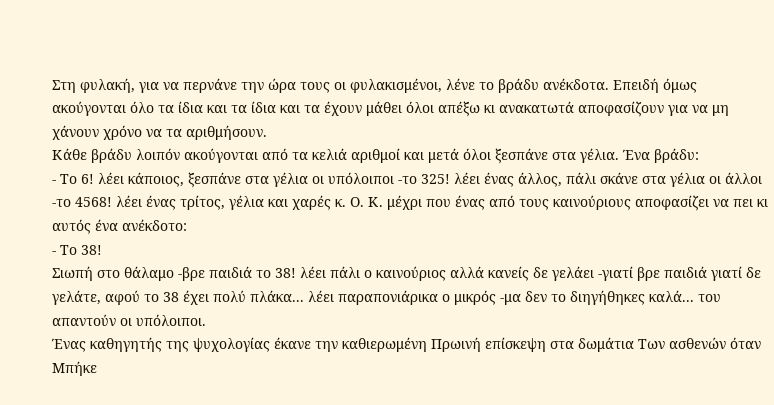Στη φυλακή, για να περνάνε την ώρα τους οι φυλακισμένοι, λένε το βράδυ ανέκδοτα. Επειδή όμως ακούγονται όλο τα ίδια και τα ίδια και τα έχουν μάθει όλοι απέξω κι ανακατωτά αποφασίζουν για να μη χάνουν χρόνο να τα αριθμήσουν.
Κάθε βράδυ λοιπόν ακούγονται από τα κελιά αριθμοί και μετά όλοι ξεσπάνε στα γέλια. Ένα βράδυ:
- Το 6! λέει κάποιος, ξεσπάνε στα γέλια οι υπόλοιποι -το 325! λέει ένας άλλος, πάλι σκάνε στα γέλια οι άλλοι -το 4568! λέει ένας τρίτος, γέλια και χαρές κ. Ο. Κ. μέχρι που ένας από τους καινούριους αποφασίζει να πει κι αυτός ένα ανέκδοτο:
- Το 38!
Σιωπή στο θάλαμο -βρε παιδιά το 38! λέει πάλι ο καινούριος αλλά κανείς δε γελάει -γιατί βρε παιδιά γιατί δε γελάτε, αφού το 38 έχει πολύ πλάκα... λέει παραπονιάρικα ο μικρός -μα δεν το διηγήθηκες καλά... του απαντούν οι υπόλοιποι.
Ένας καθηγητής της ψυχολογίας έκανε την καθιερωμένη Πρωινή επίσκεψη στα δωμάτια Των ασθενών όταν Μπήκε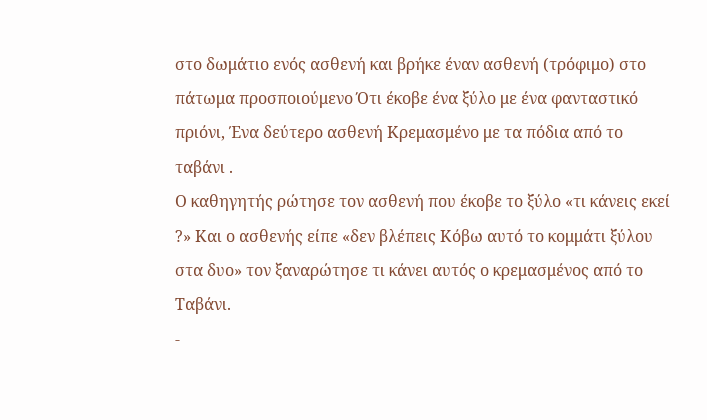στο δωμάτιο ενός ασθενή και βρήκε έναν ασθενή (τρόφιμο) στο πάτωμα προσποιούμενο Ότι έκοβε ένα ξύλο με ένα φανταστικό πριόνι, Ένα δεύτερο ασθενή Κρεμασμένο με τα πόδια από το ταβάνι .
Ο καθηγητής ρώτησε τον ασθενή που έκοβε το ξύλο «τι κάνεις εκεί ?» Και ο ασθενής είπε «δεν βλέπεις Κόβω αυτό το κομμάτι ξύλου στα δυο» τον ξαναρώτησε τι κάνει αυτός ο κρεμασμένος από το Ταβάνι.
-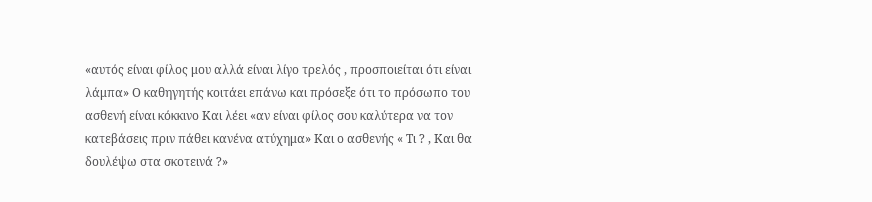«αυτός είναι φίλος μου αλλά είναι λίγο τρελός , προσποιείται ότι είναι λάμπα» Ο καθηγητής κοιτάει επάνω και πρόσεξε ότι το πρόσωπο του ασθενή είναι κόκκινο Και λέει «αν είναι φίλος σου καλύτερα να τον κατεβάσεις πριν πάθει κανένα ατύχημα» Και ο ασθενής « Τι ? , Και θα δουλέψω στα σκοτεινά ?»